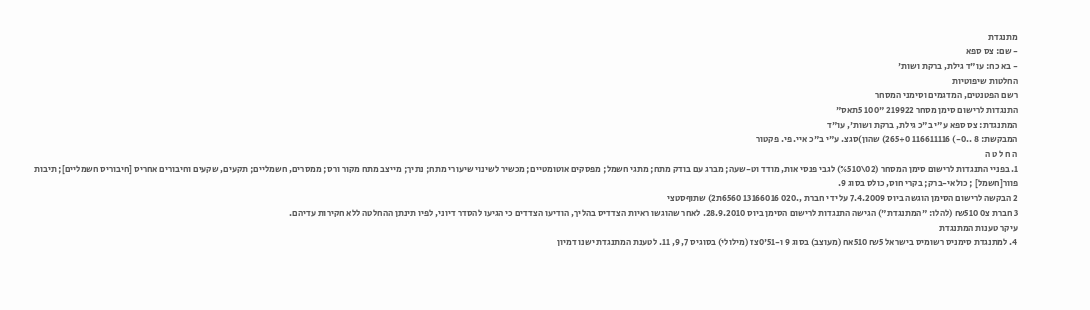מתנגדת
- שם: צס ספא
- בא כח: עו"ד גילת, ברקת ושות'
החלטות שיפוטיות
רשם הפטנטים, המדגמים וסימני המסחר
התנגדות לרישום סימן מסחר 219922 "100 5תאס"
המתנגדת: צס ספא ע"י ב"כ גילת, ברקת ושות', עו"ד
המבקשת: 8 ..0-) 116611116 265+0) שהון)סגצ. ע"י ב"כ איי. פי. פקטור
ה ח ל ט ה
1. בפניי התנגדות לרישום סימן המסחר (02\%510) לגבי פנסי אות, מודד וט-שעה; מברג עם בודק מתח; מתגי חשמל; מפסקים אוטומטיים; מכשיר לשינוי שיעורי מתח; נתיך; מייצב מתח מקור ורס; ממסרים, חשמליים; תקעים, שקעים וחיבורים אחריס [חיבוריס חשמליים]; תיבות פוור[חשמל] ; כולאי-ברק; בקרי חוס, כולס בסוג 9.
2 הבקשה לרישום הסימן הוגשה ביוס 7.4.2009 על ידי חברת ,.020 13166016 6560ת2) שתוףסטצי
3 חברת צ0 ₪510 (להלו: "המתנגדת") הגישה התנגדות לרישום הסימן ביוס 28.9.2010. לאחר שהוגשו ראיות הצדדיס בהליך, הודיעו הצדדים כי הגיעו להסדר דיוני, לפיו תינתן ההחלטה ללא חקירות עדיהם.
עיקר טענות המתנגדת
4. למתנגדת סימניס רשומיס בישראל ₪5 510אח (מעוצב) בסוג 9 ו-51'0צז (מילולי) בסוגיס 7, 9, 11. לטענת המתנגדת ישנו דמיון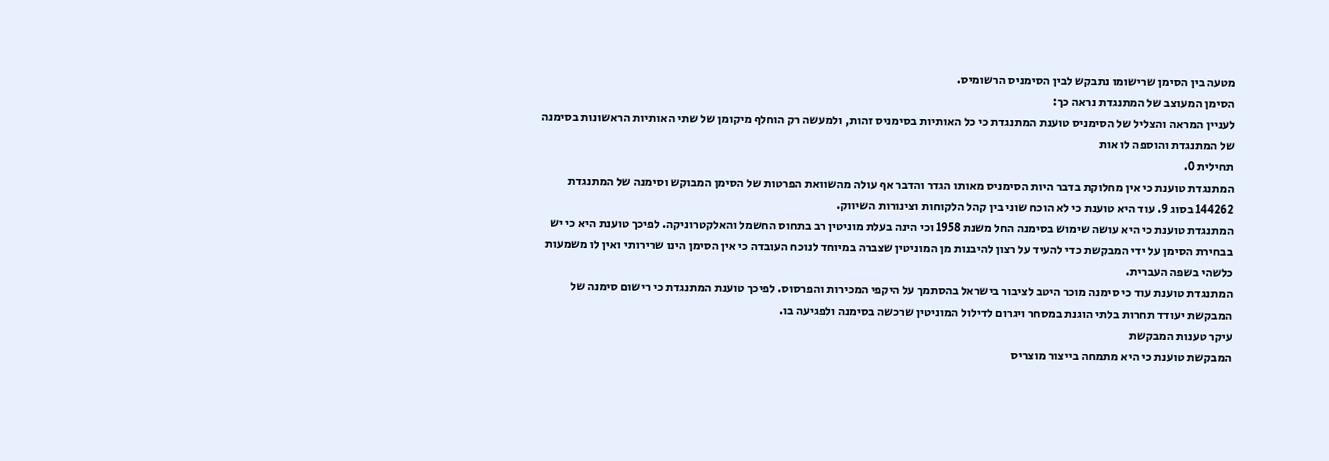מטעה בין הסימן שרישומו נתבקש לבין הסימניס הרשומיס.
הסימן המעוצב של המתנגדת נראה כך:
לעניין המראה והצליל של הסימניס טוענת המתנגדת כי כל האותיות בסימניס זהות, ולמעשה רק הוחלף מיקומן של שתי האותיות הראשונות בסימנה של המתנגדת והוספה לו אות
תחילית 0.
המתנגדת טוענת כי אין מחלוקת בדבר היות הסימניס מאותו הגדר והדבר אף עולה מהשוואת הפרטות של הסימן המבוקש וסימנה של המתנגדת 144262 בסוג 9. עוד היא טוענת כי לא הוכח שוני בין קהל הלקוחות וצינורות השיווק.
המתנגדת טוענת כי היא עושה שימוש בסימנה החל משנת 1958 וכי הינה בעלת מוניטין רב בתחוס החשמל והאלקטרוניקה. לפיכך טוענת היא כי יש בבחירת הסימן על ידי המבקשת כדי להעיד על רצון להיבנות מן המוניטין שצברה במיוחד לנוכח העובדה כי אין הסימן הינו שרירותי ואין לו משמעות כלשהי בשפה העברית.
המתנגדת טוענת עוד כי סימנה מוכר היטב לציבור בישראל בהסתמך על היקפי המכירות והפרסוס. לפיכך טוענת המתנגדת כי רישום סימנה של המבקשת יעודד תחרות בלתי הוגנת במסחר ויגרום לדילול המוניטין שרכשה בסימנה ולפגיעה בו.
עיקר טענות המבקשת
המבקשת טוענת כי היא מתמחה בייצור מוצריס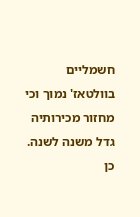חשמליים בוולטאז' נמוך וכי מחזור מכירותיה גדל משנה לשנה. כן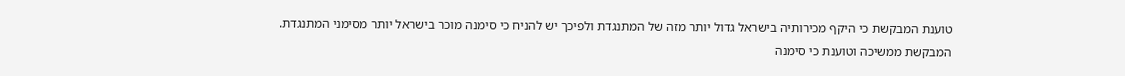טוענת המבקשת כי היקף מכירותיה בישראל גדול יותר מזה של המתנגדת ולפיכך יש להניח כי סימנה מוכר בישראל יותר מסימני המתנגדת.
המבקשת ממשיכה וטוענת כי סימנה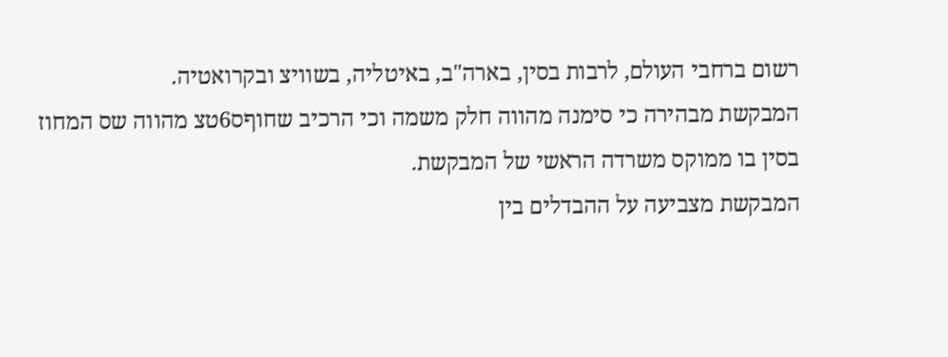רשום ברחבי העולם, לרבות בסין, בארה"ב, באיטליה, בשוויצ ובקרואטיה.
המבקשת מבהירה כי סימנה מהווה חלק משמה וכי הרכיב שחוףס6טצ מהווה שס המחוז בסין בו ממוקס משרדה הראשי של המבקשת.
המבקשת מצביעה על ההבדלים בין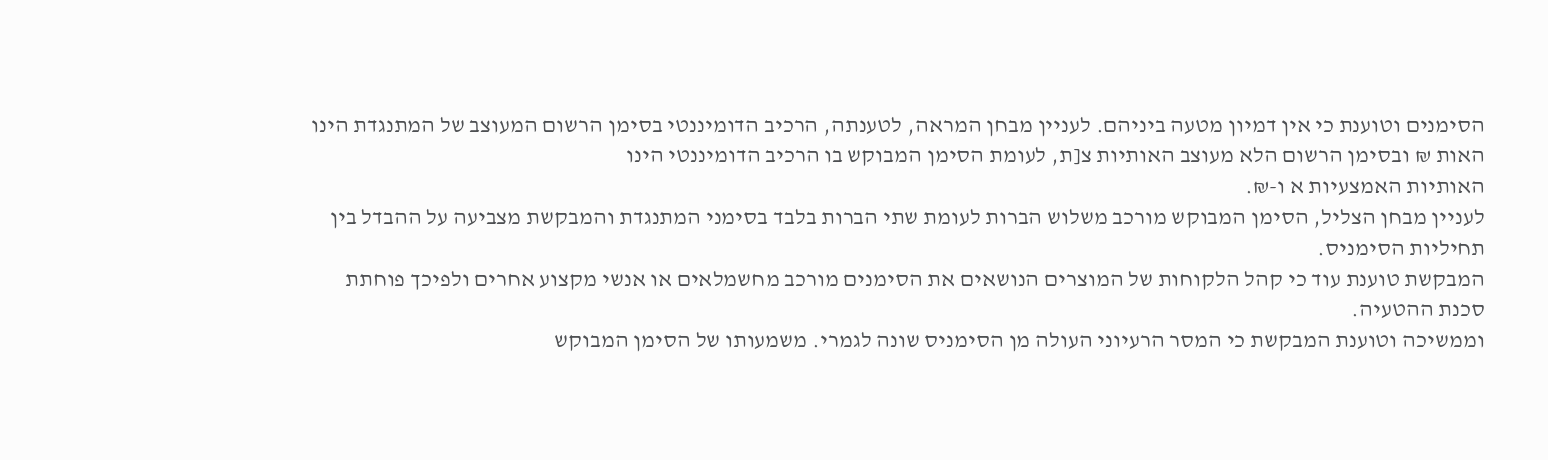הסימנים וטוענת כי אין דמיון מטעה ביניהם. לעניין מבחן המראה, לטענתה, הרכיב הדומיננטי בסימן הרשום המעוצב של המתנגדת הינו האות ₪ ובסימן הרשום הלא מעוצב האותיות צ[ת, לעומת הסימן המבוקש בו הרכיב הדומיננטי הינו
האותיות האמצעיות א ו-₪.
לעניין מבחן הצליל, הסימן המבוקש מורכב משלוש הברות לעומת שתי הברות בלבד בסימני המתנגדת והמבקשת מצביעה על ההבדל בין תחיליות הסימניס.
המבקשת טוענת עוד כי קהל הלקוחות של המוצרים הנושאים את הסימנים מורכב מחשמלאים או אנשי מקצוע אחרים ולפיכך פוחתת סכנת ההטעיה.
וממשיכה וטוענת המבקשת כי המסר הרעיוני העולה מן הסימניס שונה לגמרי. משמעותו של הסימן המבוקש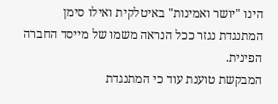הינו "יושר ואמינות" באיטלקית ואילו סימן המתנגדת נגזר ככל הנראה משמו של מייסד החברה הפינית.
המבקשת טוענת עוד כי המתנגדת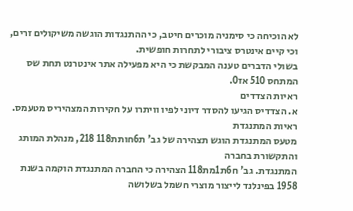לא הוכיחה כי סימניה מוכרים חיטב, כי ההתנגדות הוגשה משיקולים זרים, וכי קיים אינטרס ציבורי לתחרות חופשית.
בשולי הדברים טענה המבקשת כי היא מפעילה אתר אינטרנט תחת שס המתחס 510 אז0.
ראיות הצדדים
א. הצדדיס הגיעו להסדר דיוני לפיו וויתרו על חקירות המצהיריס מטעמס. ראיות המתנגדת
מטעס המתנגדת הוגש תצהירה של גב' ת6חותת118 218, מנהלת המותג והתקשורת בחברה
המתנגדת. גב' ח6ת1מת118 הצהירה כי החברה המתנגדת הוקמה בשנת 1958 בפינלנד לייצור מוצרי חשמל בשלושה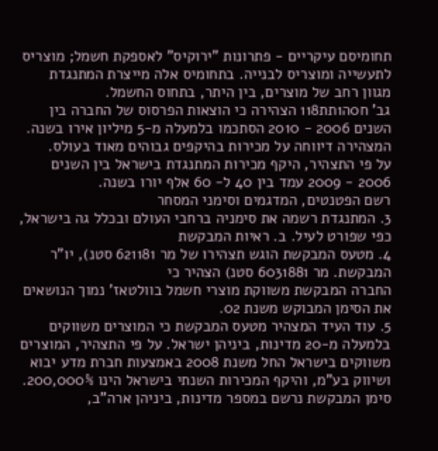תחומיסם עיקריים - פתרונות "ירוקיס" לאספקת חשמל; מוצריס לתעשייה ומוצריס לבנייה. בתחומיס אלה מייצרת המתנגדת מגוון רחב של מוצרים, בין היתר, בתחוס החשמל.
גב' ח0ה1תת118 הצהירה כי הוצאות הפרסוס של החברה בין השנים 2006 - 2010 הסתכמו בלמעלה מ-5 מיליון אירו בשנה. המצהירה דיווחה על מכירות בהיקפים גבוהים מאוד בעולס.
על פי התצהיר, היקף מכירות המתנגדת בישראל בין השנים 2006 - 2009 עמד בין 40 ל- 60 אלף יורו בשנה.
רשם הפטנטים, המדגמים וסימני המסחר
3. המתנגדת רשמה את סימניה ברחבי העולם ובכלל גה בישראל, כפי שפורט לעיל. ב. ראיות המבקשת
4. מטעס המבקשת הוגש תצהירו של מר 621181 סטנ), יו"ר המבקשת. מר 6031881 סטנ) הצהיר כי
החברה המבקשת משווקת מוצרי חשמל בוולטאז' נמוך הנושאים את הסימן המבוקש משנת 02.
5. עוד העיד המצהיר מטעס המבקשת כי המוצרים משווקים בלמעלה מ-20 מדינות, ביניהן ישראל. על פי התצהיר, המוצרים משווקים בישראל החל משנת 2008 באמצעות חברת מדע יבוא ושיווק בע"מ, והיקף המכירות השנתי בישראל הינו 200,000%. סימן המבקשת נרשם במספר מדינות, ביניהן ארה"ב,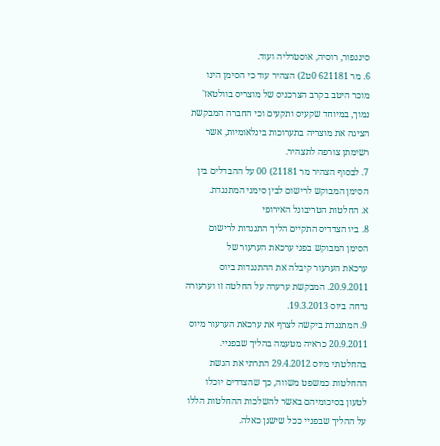סינגפור, רוסיה, אוסטרליה ועוד.
6. מר 621181 0ט2) הצהיר עוד כי הסימן הינו מוכר היטב בקרב הצרכניס של מוצריס בוולטאז' נמוך, במיוחד שקעיס ותקעים וכי החברה המבקשת הציגה את מוצריה בתערוכות בינלאומיות, אשר רשימתן צורפה לתצהיר.
7. לבסוף הצהיר מר 21181) 00 על ההבדלים בין הסימן המבוקש לרישום לבין סימני המתנגדת.
א. החלטות הטריבונל האירופי
8. ביו הצדדיס התקיים הליך התנגדות לרישום הסימן המבוקש בפני ערכאת הערעור של
ערכאת הערעור קיבלה את ההתנגדות ביוס 20.9.2011. המבקשת ערערה על החלטה זו וערעורה נדחה ביוס 19.3.2013.
9. המתנגדת ביקשה לצרף את ערכאת הערעור מיוס 20.9.2011 כראיה מטעמה בהליך שבפניי. בהחלטתי מיוס 29.4.2012 התרתי את הגשת ההחלטות כמשפט משווה, כך שהצדדים יוכלו לטעון בסיכומיהם באשר להשלכות ההחלטות הללו על ההליך שבפניי ככל שישנן כאלה.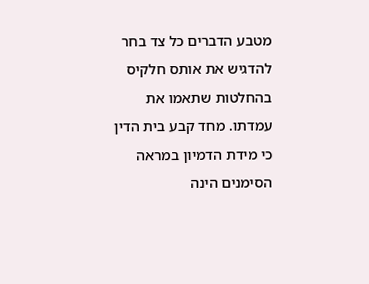מטבע הדברים כל צד בחר להדגיש את אותס חלקיס בהחלטות שתאמו את עמדתו. מחד קבע בית הדין כי מידת הדמיון במראה הסימנים הינה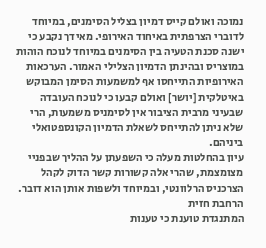נמוכה ואולם קייס דמיון בצליל הסימנים, במיוחד לדוברי הצרפתית באיחוד האירופי. מאידך נקבע כי ישנה סכנת הטעיה בין הסימנים במיוחד לנוכח הוהות במוצריס ובהינתן הדמיון הצלילי האמור. הערכאות האירופיות התייחסו אף למשמעות הסימן המבוקש באיטלקית [יושר] ואולם קבעו כי לנוכח העובדה
שבעיני מרבית הציבור אין לסימניס משמעות, הרי שלא ניתן להתייחס לשאלת הדמיון הקונספטואלי ביניהם.
עיון בהחלטות מעלה כי השפעתן על ההליך שבפניי מצומצמת, שהרי אלה קשורות קשר הדוק לקהל הצרכניס הרלוונטי, ובמיוחד ולשפות אותן הוא דובר.
הרחבת חזית
המתנגדת טוענת כי טענות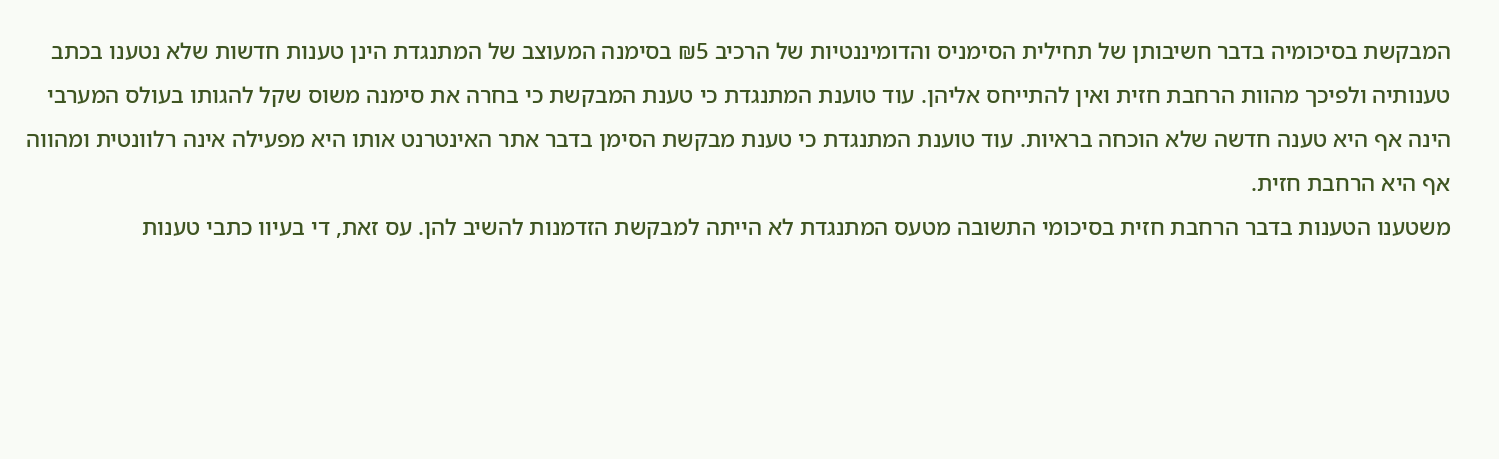המבקשת בסיכומיה בדבר חשיבותן של תחילית הסימניס והדומיננטיות של הרכיב ₪5 בסימנה המעוצב של המתנגדת הינן טענות חדשות שלא נטענו בכתב טענותיה ולפיכך מהוות הרחבת חזית ואין להתייחס אליהן. עוד טוענת המתנגדת כי טענת המבקשת כי בחרה את סימנה משוס שקל להגותו בעולס המערבי הינה אף היא טענה חדשה שלא הוכחה בראיות. עוד טוענת המתנגדת כי טענת מבקשת הסימן בדבר אתר האינטרנט אותו היא מפעילה אינה רלוונטית ומהווה אף היא הרחבת חזית.
משטענו הטענות בדבר הרחבת חזית בסיכומי התשובה מטעס המתנגדת לא הייתה למבקשת הזדמנות להשיב להן. עס זאת, די בעיוו כתבי טענות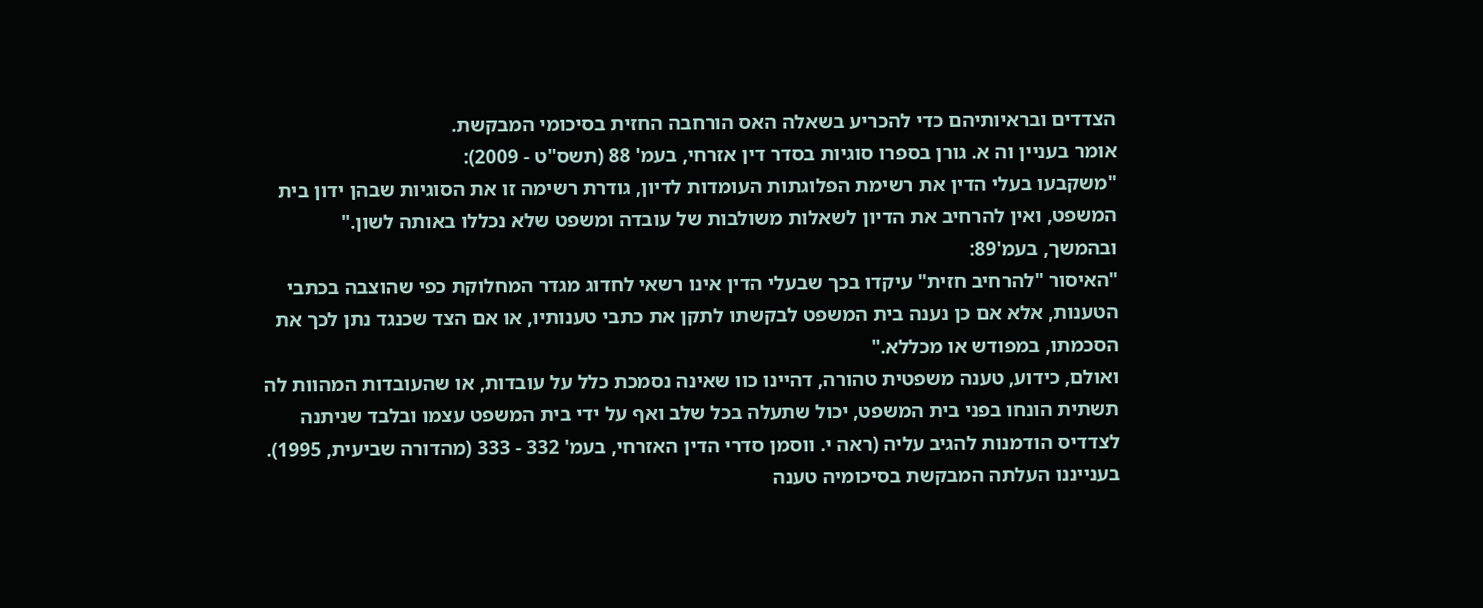הצדדים ובראיותיהם כדי להכריע בשאלה האס הורחבה החזית בסיכומי המבקשת.
אומר בעניין וה א. גורן בספרו סוגיות בסדר דין אזרחי, בעמ' 88 (תשס"ט - 2009):
"משקבעו בעלי הדין את רשימת הפלוגתות העומדות לדיון, גודרת רשימה זו את הסוגיות שבהן ידון בית המשפט, ואין להרחיב את הדיון לשאלות משולבות של עובדה ומשפט שלא נכללו באותה לשון."
ובהמשך, בעמ'89:
"האיסור "להרחיב חזית" עיקדו בכך שבעלי הדין אינו רשאי לחדוג מגדר המחלוקת כפי שהוצבה בכתבי הטענות, אלא אם כן נענה בית המשפט לבקשתו לתקן את כתבי טענותיו, או אם הצד שכנגד נתן לכך את הסכמתו, במפודש או מכללא."
ואולם, כידוע, טענה משפטית טהורה, דהיינו כוו שאינה נסמכת כלל על עובדות, או שהעובדות המהוות לה תשתית הונחו בפני בית המשפט, יכול שתעלה בכל שלב ואף על ידי בית המשפט עצמו ובלבד שניתנה לצדדיס הודמנות להגיב עליה (ראה י. ווסמן סדרי הדין האזרחי, בעמ' 332 - 333 (מהדורה שביעית, 1995).
בענייננו העלתה המבקשת בסיכומיה טענה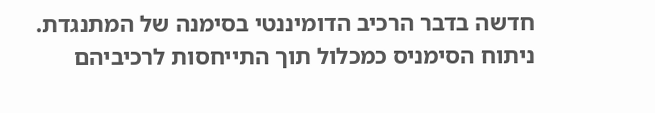חדשה בדבר הרכיב הדומיננטי בסימנה של המתנגדת. ניתוח הסימניס כמכלול תוך התייחסות לרכיביהם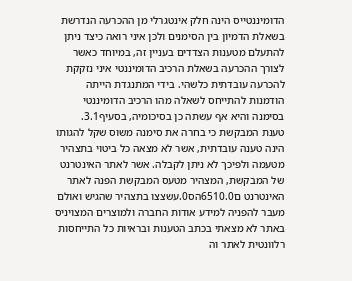הדומיננטייס הינה חלק אינטגרלי מן ההכרעה הנדרשת בשאלת הדמיון בין הסימנים ולכן איני רואה כיצד ניתן להתעלם מטענות הצדדים בעניין זה, במיוחד כאשר לצורך ההכרעה בשאלת הרכיב הדומיננטי איני נזקקת להכרעה עובדתית כלשהי. בידי המתנגדת הייתה הודמנות להתייחס לשאלה מהו הרכיב הדומיננטי בסימנה והיא אף עשתה כן בסיכומיה, בסעיף3.1.
טענת המבקשת כי בחרה את סימנה משוס שקל להגותו הינה טענה עובדתית, אשר לא מצאה כל ביטוי בתצהיר מטעמה ולפיכך לא ניתן לקבלה. אשר לאתר האינטרנט של המבקשת, המצהיר מטעס המבקשת הפנה לאתר האינטרנט ם6510.0הס0.עשצצו בתצהיר שהגיש ואולם מעבר להפניה למידע אודות החברה ולמוצרים המצויניס באתר לא מצאתי בכתב הטענות ובראיות כל התייחסות רלוונטית לאתר וה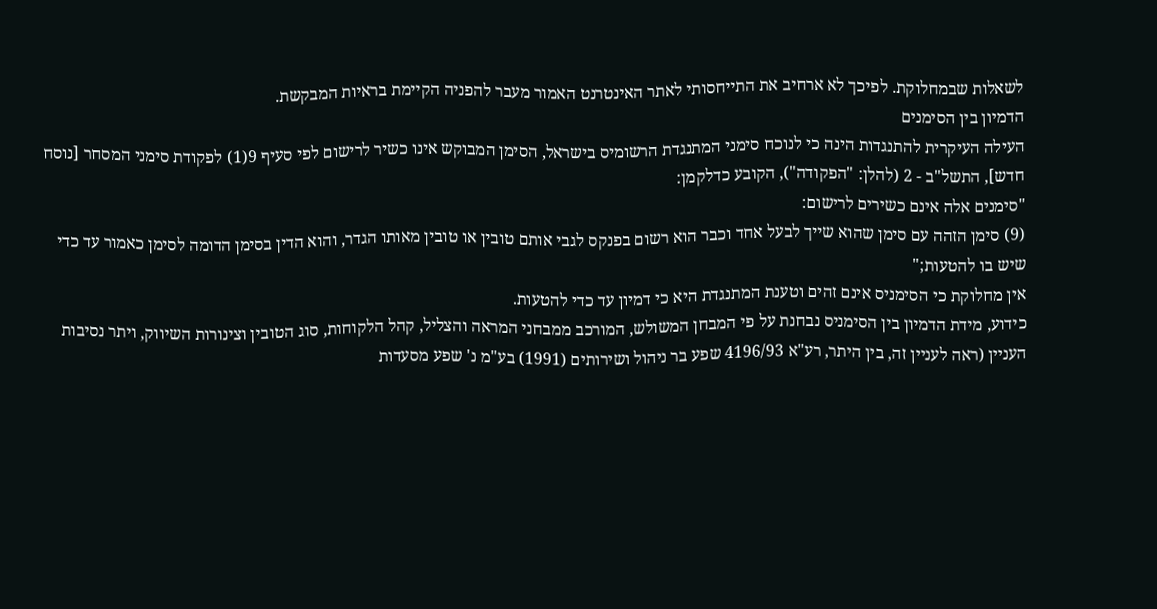לשאלות שבמחלוקת. לפיכך לא ארחיב את התייחסותי לאתר האינטרנט האמור מעבר להפניה הקיימת בראיות המבקשת.
הדמיון בין הסימנים
העילה העיקרית להתנגדות הינה כי לנוכח סימני המתנגדת הרשומיס בישראל, הסימן המבוקש אינו כשיר לרישום לפי סעיף 9(1) לפקודת סימני המסחר [נוסח חדש], התשל"ב - 2 (להלן: "הפקודה"), הקובע כדלקמן:
"סימנים אלה אינם כשירים לרישום:
(9) סימן הזהה עם סימן שהוא שייך לבעל אחד וכבר הוא רשום בפנקס לגבי אותם טובין או טובין מאותו הגדר, והוא הדין בסימן הדומה לסימן כאמור עד כדי שיש בו להטעות;"
אין מחלוקת כי הסימניס אינם זהים וטענת המתנגדת היא כי דמיון עד כדי להטעות.
כידוע, מידת הדמיון בין הסימניס נבחנת על פי המבחן המשולש, המורכב ממבחני המראה והצליל, קהל הלקוחות, סוג הטובין וצינורות השיווק, ויתר נסיבות העניין (ראה לעניין זה, בין היתר, רע"א 4196/93 שפע בר ניהול ושירותים (1991) בע"מ נ' שפע מסעדות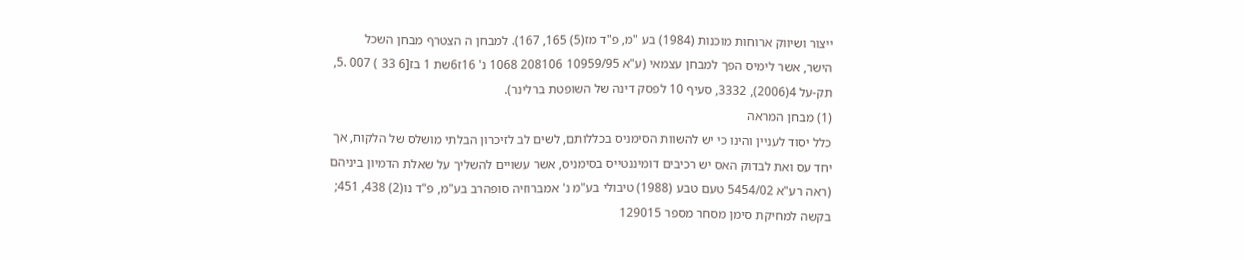ייצור ושיווק ארוחות מוכנות (1984) בע "מ, פ"ד מז(5) 165, 167). למבחן ה הצטרף מבחן השכל
הישר, אשר לימיס הפך למבחן עצמאי (ע"א 10959/95 208106 1068 נ' 16ז6שת 1 בז[6 33 ) 007 .5, תק-על 4(2006), 3332, סעיף 10 לפסק דינה של השופטת ברלינר).
(1) מבחן המראה
כלל יסוד לעניין והינו כי יש להשוות הסימניס בכללותם, לשים לב לזיכרון הבלתי מושלס של הלקוח, אך יחד עס ואת לבדוק האס יש רכיבים דומיננטייס בסימניס, אשר עשויים להשליך על שאלת הדמיון ביניהם (ראה רע"א 5454/02 טעם טבע (1988) טיבולי בע"מ נ' אמברוזיה סופהרב בע"מ, פ"ד נו(2) 438, 451; בקשה למחיקת סימן מסחר מספר 129015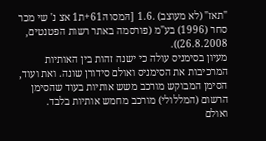"תאז" (לא מעוצב) .1.6 [הּמסוהּ61+ת1 אצ נ' שי מכר סחר (1996) בע"מ (פורסמה באתר רשות הפטנטים, 26.8.2008)).
מעיון בסימניס עולה כי ישנה זהות בין האותיות המרכיבות את הסימניס ואולם סידורן שונה. ואת ועוד, הסימן המבוקש מורכב משש אותיות בעוד שהסימן הרשום (המללולי) מורכב מחמש אותיות בלבד.
ואולם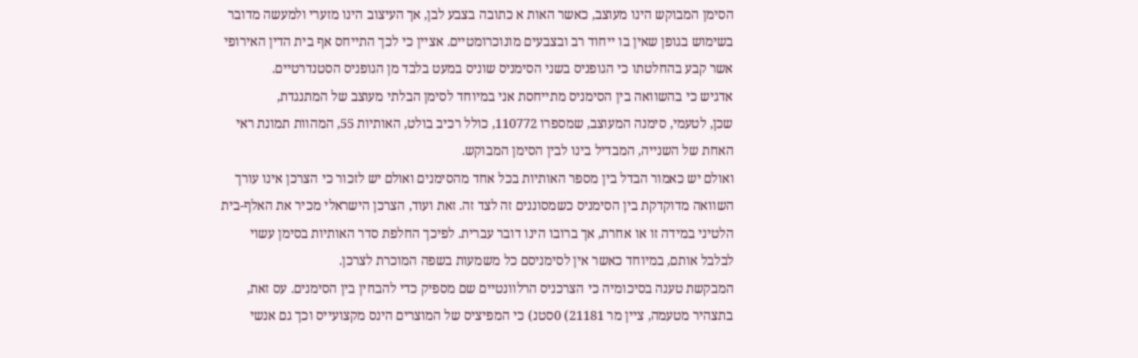הסימן המבוקש הינו מעוצב, כאשר האות א כתובה בצבע לבן, אך העיצוב הינו מזערי ולמעשה מדובר בשימוש בגופן שאין בו ייחוד רב ובצבעים מונוכרומטיים. אציין כי לכך התייחס אף בית הדין האירופי אשר קבע בהחלטתו כי הגופניס בשני הסימניס שוניס במעט בלבד מן הגופניס הסטנדרטיים.
אדגיש כי בהשוואה בין הסימניס מתייחסת אני במיוחד לסימן הבלתי מעוצב של המתנגדת,
שכן, לטעמי, סימנה המעוצב, שמספרו 110772, כולל רכיב בולט, האותיות 55, המהוות תמונת ראי האחת של השנייה, המבדיל בינו לבין הסימן המבוקש.
ואולם יש כאמור הבדל בין מספר האותיות בכל אחד מהסימנים ואולם יש לזכור כי הצרכן אינו עורך השוואה מדוקדקת בין הסימניס כשמסוננים זה לצד זה. זאת ועוד, הצרכן הישראלי מכיר את האלף-בית הלטיני במידה זו או אחרת, אך ברובו הינו דובר עברית. לפיכך החלפת סדר האותיות בסימן עשוי לבלבל אותם, במיוחד כאשר אין לסימניסם כל משמעות בשפה המוכרת לצרכן.
המבקשת טענה בסיכומיה כי הצרכניס הרלוונטיים שם מספיק כדי להבחין בין הסימנים. עס זאת, בתצהיר מטעמה, ציין מר 21181) 0סטנ) כי המפיציס של המוצרים הינס מקצועייס וכך גם אנשי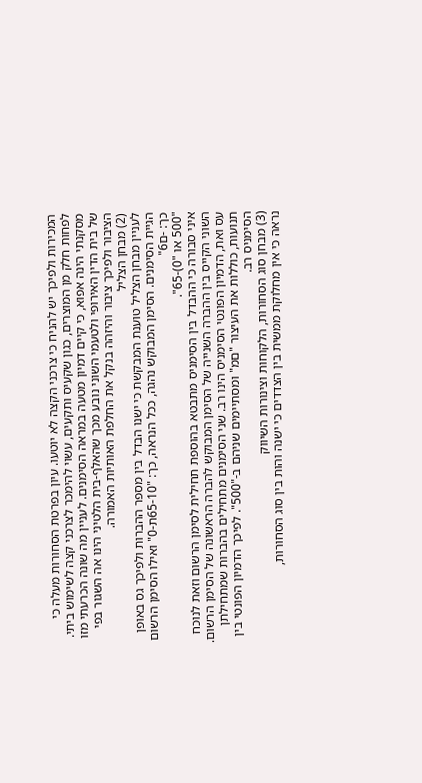המכירות ולפיכך יש להניח כי צרכני הקצה לא יוטעו. עיון בפרטת הסחורות מעלה כי לפחות חלק מן המוצרים, כגון שקעיס ותקעים, עשוי להימכר לצרכני קצה לשימוש ביתי.
מסקנתי הינה אפוא, כי קיים דמיון מטעה במראה הסימנים. לעניין מה שונה הכרעתי מזו של בית הדין האירופי ולטעמי השוני נובע מכך שהאלף-בית הלטיני הינו אה השגור בפי הציבור ולפיכך ציבור והיזהה בנקל את החלפת האותיות האמורה.
(2) מבחן הצליל
לעניין מבחן הצליל טוענת המבקשת כי ישנו הבדל בין מספר ההברות ולפיכך גס באופן הגיית הסימנים. הסימן המבוקש נהגה, ככל הנראה, כך: "65-10ת-0" ואילו הסימן הרשום כך: -ם6"
"500 או "0)-65".
איני סבורה כי ההבדל בין הסימניס מתבטא בהוספת תחילית לסימן הרשום וזאת לנוכח השוני הקייס בין ההברה השנייה של הסימן המבוקש להברה הראשונה של הסימן הרשום. עס ואת, הדמיון הפונטי הסימניס הינו רב. שני הסימנים מתחילים בהברות שמתחילתן
תנועות, כוללות את העיצור "םמ" ומסתיימים שניהם ב-"500". לפיכך הדמיון הפונטי בין הסימניס רב.
(3) מבחן סוג הסחורות, הלקוחות וצינורות השיווק
נראה כי אין מחלוקת ממשית בין הצדדים כי ישנה והות בין סוג הסחורות,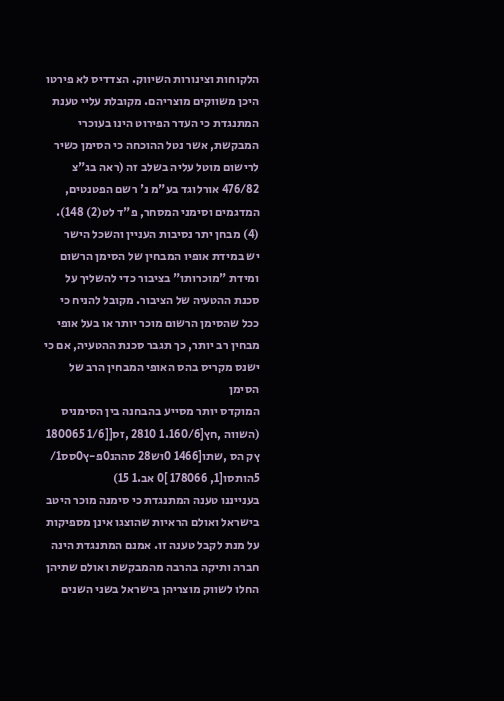הלקוחות וצינורות השיווק. הצדדיס לא פירטו היכן משווקים מוצריהם. מקובלת עליי טענת המתנגדת כי העדר הפירוט הינו בעוכרי המבקשת, אשר נטל ההוכחה כי הסימן כשיר לרישום מוטל עליה בשלב זה (ראה בג"צ 476/82 אורלוגד בע"מ נ' רשם הפטנטים, המדגמים וסימני המסחר, פ"ד לט(2) 148).
(4) מבחן יתר נסיבות העניין והשכל הישר
יש במידת אופיו המבחין של הסימן הרשום ומידת "מוכרותו" בציבור כדי להשליך על סכנת ההטעיה של הציבור. מקובל להניח כי ככל שהסימן הרשום מוכר יותר או בעל אופי מבחין רב יותר, כך תגבר סכנת ההטעיה, אם כי ישנס מקריס בהס האופי המבחין הרב של הסימן
המוקדס יותר מסייע בהבחנה בין הסימניס (השווה ,חץ[1.160/6 2810 ,זס[[1/6 180065 ץק הס ,שתו[1466 0וש28 סההנ0פ-ץ0סס1/ 5הותסו[1, 178066 ]0 אב.1 15)
בענייננו טענה המתנגדת כי סימנה מוכר היטב בישראל ואולם הראיות שהוצגו אינן מספיקות על מנת לקבל טענה זו. אמנם המתנגדת הינה חברה ותיקה בהרבה מהמבקשת ואולם שתיהן החלו לשווק מוצריהן בישראל בשני השנים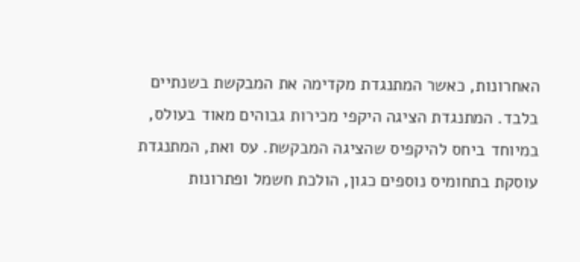האחרונות, כאשר המתנגדת מקדימה את המבקשת בשנתיים בלבד. המתנגדת הציגה היקפי מכירות גבוהים מאוד בעולס, במיוחד ביחס להיקפיס שהציגה המבקשת. עס ואת, המתנגדת עוסקת בתחומיס נוספים כגון, הולכת חשמל ופתרונות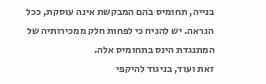בנייה, תחומיס בהם המבקשת אינה עוסקת, ככל הנראה. יש להניח כי לפחות חלק ממכירותיה של המתנגדת הינס בתחומיס אלה.
זאת ועוד, בניגוד להיקפי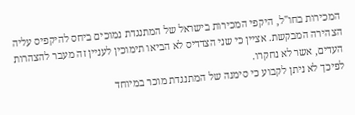המכירות בחו"ל, היקפי המכירות בישראל של המתנגדת נמוכים ביחס להיקפיס עליה הצהירה המבקשת. אציין כי שני הצדדיס לא הביאו תימוכין לעניין זה מעבר להצהרות העדים, אשר לא נחקרו.
לפיכך לא ניתן לקבוע כי סימנה של המתנגדת מוכר במיוחד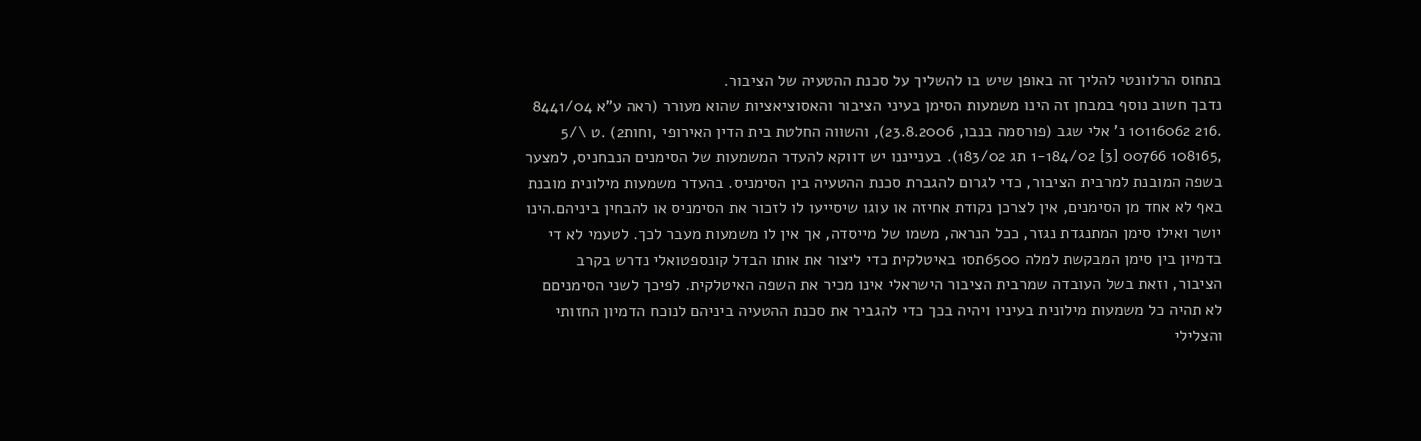בתחוס הרלוונטי להליך זה באופן שיש בו להשליך על סכנת ההטעיה של הציבור.
נדבך חשוב נוסף במבחן זה הינו משמעות הסימן בעיני הציבור והאסוציאציות שהוא מעורר (ראה ע"א 8441/04 .216 10116062 נ' אלי שגב (פורסמה בנבו, 23.8.2006), והשווה החלטת בית הדין האירופי ,וחות2) .ט \/5 ,108165 00766 [3] 1-184/02 תג 183/02). בענייננו יש דווקא להעדר המשמעות של הסימנים הנבחניס, למצער בשפה המובנת למרבית הציבור, כדי לגרום להגברת סכנת ההטעיה בין הסימניס. בהעדר משמעות מילונית מובנת באף לא אחד מן הסימנים, אין לצרכן נקודת אחיזה או עוגו שיסייעו לו לזכור את הסימניס או להבחין ביניהם.הינו יושר ואילו סימן המתנגדת נגזר, ככל הנראה, משמו של מייסדה, אך אין לו משמעות מעבר לכך. לטעמי לא די בדמיון בין סימן המבקשת למלה 6500תס1 באיטלקית כדי ליצור את אותו הבדל קונספטואלי נדרש בקרב הציבור, וזאת בשל העובדה שמרבית הציבור הישראלי אינו מכיר את השפה האיטלקית. לפיכך לשני הסימניםם לא תהיה כל משמעות מילונית בעיניו ויהיה בכך כדי להגביר את סכנת ההטעיה ביניהם לנוכח הדמיון החזותי והצלילי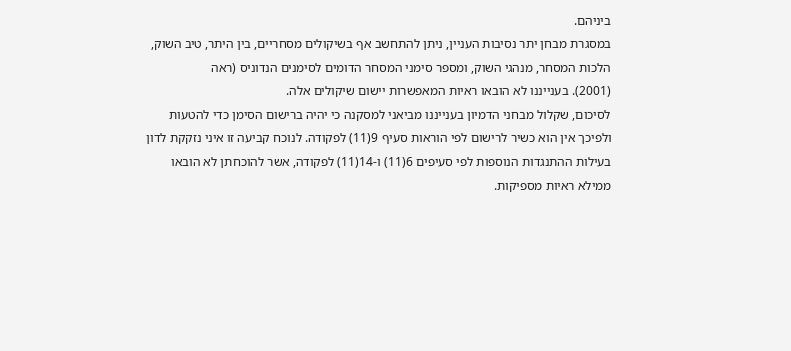ביניהם.
במסגרת מבחן יתר נסיבות העניין, ניתן להתחשב אף בשיקולים מסחריים, בין היתר, טיב השוק, הלכות המסחר, מנהגי השוק, ומספר סימני המסחר הדומים לסימנים הנדוניס (ראה
(2001). בענייננו לא הובאו ראיות המאפשרות יישום שיקולים אלה.
לסיכום, שקלול מבחני הדמיון בענייננו מביאני למסקנה כי יהיה ברישום הסימן כדי להטעות ולפיכך אין הוא כשיר לרישום לפי הוראות סעיף 9(11) לפקודה. לנוכח קביעה זו איני נזקקת לדון בעילות ההתנגדות הנוספות לפי סעיפים 6(11) ו-14(11) לפקודה, אשר להוכחתן לא הובאו ממילא ראיות מספיקות.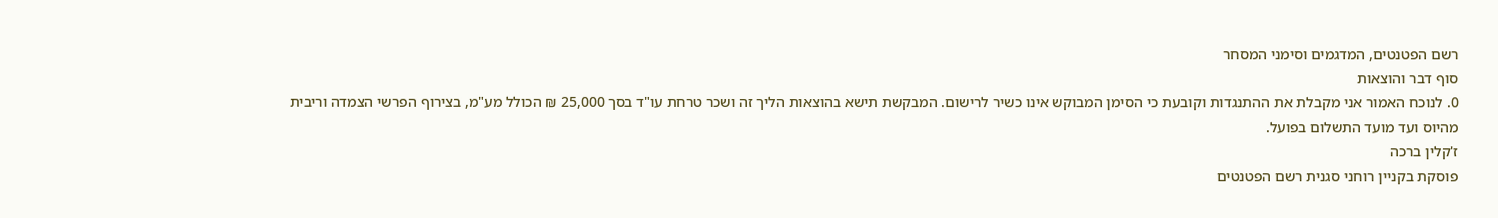רשם הפטנטים, המדגמים וסימני המסחר
סוף דבר והוצאות
0. לנוכח האמור אני מקבלת את ההתנגדות וקובעת כי הסימן המבוקש אינו כשיר לרישום. המבקשת תישא בהוצאות הליך זה ושכר טרחת עו"ד בסך 25,000 ₪ הכולל מע"מ, בצירוף הפרשי הצמדה וריבית מהיוס ועד מועד התשלום בפועל.
ז'קלין ברכה
פוסקת בקניין רוחני סגנית רשם הפטנטים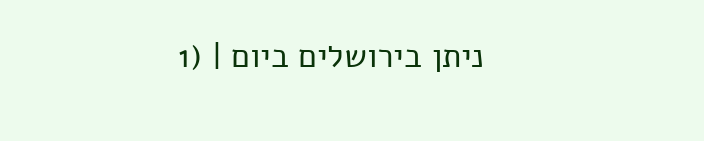ניתן בירושלים ביום | (1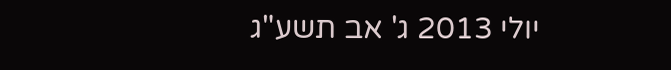יולי 2013 ג' אב תשע"ג